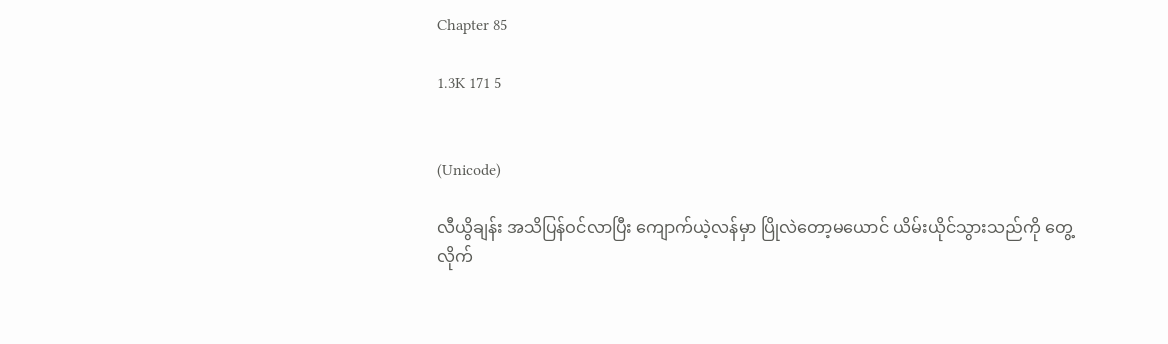Chapter 85

1.3K 171 5


(Unicode)

လီယွိချန်း အသိပြန်ဝင်လာပြီး ကျောက်ယဲ့လန်မှာ ပြိုလဲတော့မယောင် ယိမ်းယိုင်သွားသည်ကို တွေ့လိုက်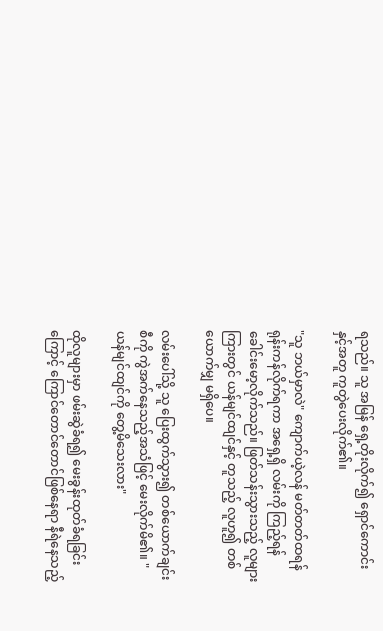ရသည်။ သူ အမြန် ရှေ့တိုးလိုက်၍ ရှောင်ကောင်းနှင့်အတူ ကူတွဲပေးလိုက်၏။

"သူ ဘယ်မှာလဲ" ကျောက်ယဲ့လန် မတ်တတ်ထရန် ရုန်းကန်လိုက်ရကာ အရှေ့ရှိ လမ်းကို ကြည့်ရန် ခေါင်းမော့လိုက်သည်။ ဖြတ်သန်းသွားသည့် လူများကြားတွင် ယန်မျင်ထျင်နှင့် တူသည့် လူဟူ၍ တစ်ယောက်မျှ မရှိပေ။

လမ်းပေါ်သို့ သူ ပြေးထွက်သွား၍ တစ်ယောက်ချင်းစီကို ကွဲအက်နေသည့်အသံဖြင့် မေးလိုက်မိ၏။ "ယန်မျင်ထျင်ကို တွေ့မိသေးလား"

ထိုလူများမှာ ဖမ်းဆွဲခံရ၍ မေးခွန်းထုတ်ခံရခြင်းကြောင့် ကြောင်တောင်တောင်ဖြစ်နေရာ နီရဲနေသည့်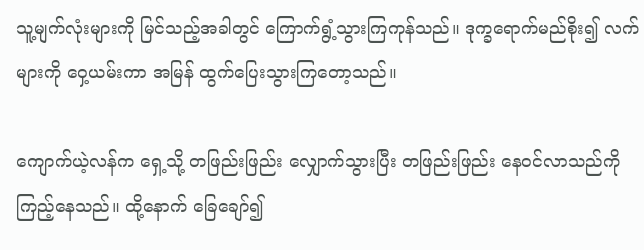သူ့မျက်လုံးများကို မြင်သည့်အခါတွင် ကြောက်ရွံ့သွားကြကုန်သည်။ ဒုက္ခရောက်မည်စိုး၍ လက်များကို ဝှေ့ယမ်းကာ အမြန် ထွက်ပြေးသွားကြတော့သည်။

ကျောက်ယဲ့လန်က ရှေ့သို့ တဖြည်းဖြည်း လျှောက်သွားပြီး တဖြည်းဖြည်း နေဝင်လာသည်ကို ကြည့်နေသည်။ ထို့နောက် ခြေချော်၍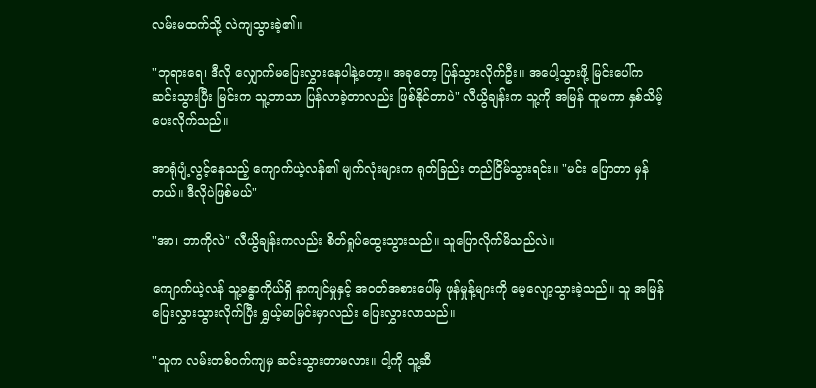လမ်းမထက်သို့ လဲကျသွားခဲ့၏။

"ဘုရားရေ၊ ဒီလို လျှောက်မပြေးလွှားနေပါနဲ့တော့။ အခုတော့ ပြန်သွားလိုက်ဦး။ အပေါ့သွားဖို့ မြင်းပေါ်က ဆင်းသွားပြီး မြင်းက သူ့ဘာသာ ပြန်လာခဲ့တာလည်း ဖြစ်နိုင်တာပဲ" လီယွိချန်းက သူ့ကို အမြန် ထူမကာ နှစ်သိမ့်ပေးလိုက်သည်။

အာရုံပျံ့လွင့်နေသည့် ကျောက်ယဲ့လန်၏ မျက်လုံးများက ရုတ်ခြည်း တည်ငြိမ်သွားရင်း။ "မင်း ပြောတာ မှန်တယ်။ ဒီလိုပဲဖြစ်မယ်"

"အာ၊ ဘာကိုလဲ" လီယွိချန်းကလည်း စိတ်ရှုပ်ထွေးသွားသည်။ သူပြောလိုက်မိသည်လဲ။

ကျောက်ယဲ့လန် သူ့ခန္ဓာကိုယ်ရှိ နာကျင်မှုနှင့် အဝတ်အစားပေါ်မှ ဖုန်မှုန့်များကို မေ့လျော့သွားခဲ့သည်။ သူ အမြန် ပြေးလွှားသွားလိုက်ပြီး ရွှယ့်မာမြင်းမှာလည်း ပြေးလွှားလာသည်။

"သူက လမ်းတစ်ဝက်ကျမှ ဆင်းသွားတာမလား။ ငါ့ကို သူ့ဆီ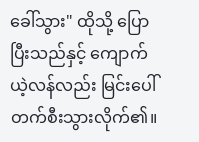ခေါ်သွား" ထိုသို့ ပြောပြီးသည်နှင့် ကျောက်ယဲ့လန်လည်း မြင်းပေါ် တက်စီးသွားလိုက်၏။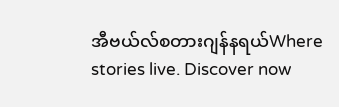အီဗယ်လ်စတားဂျန်နရယ်Where stories live. Discover now